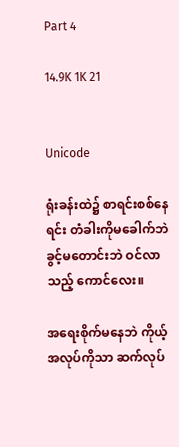Part 4

14.9K 1K 21


Unicode

ရုံးခန်းထဲ၌ စာရင်းစစ်နေရင်း တံခါးကိုမခေါက်ဘဲ ခွင့်မတောင်းဘဲ ဝင်လာသည့် ကောင်လေး။

အရေးစိုက်မနေဘဲ ကိုယ့်အလုပ်ကိုသာ ဆက်လုပ်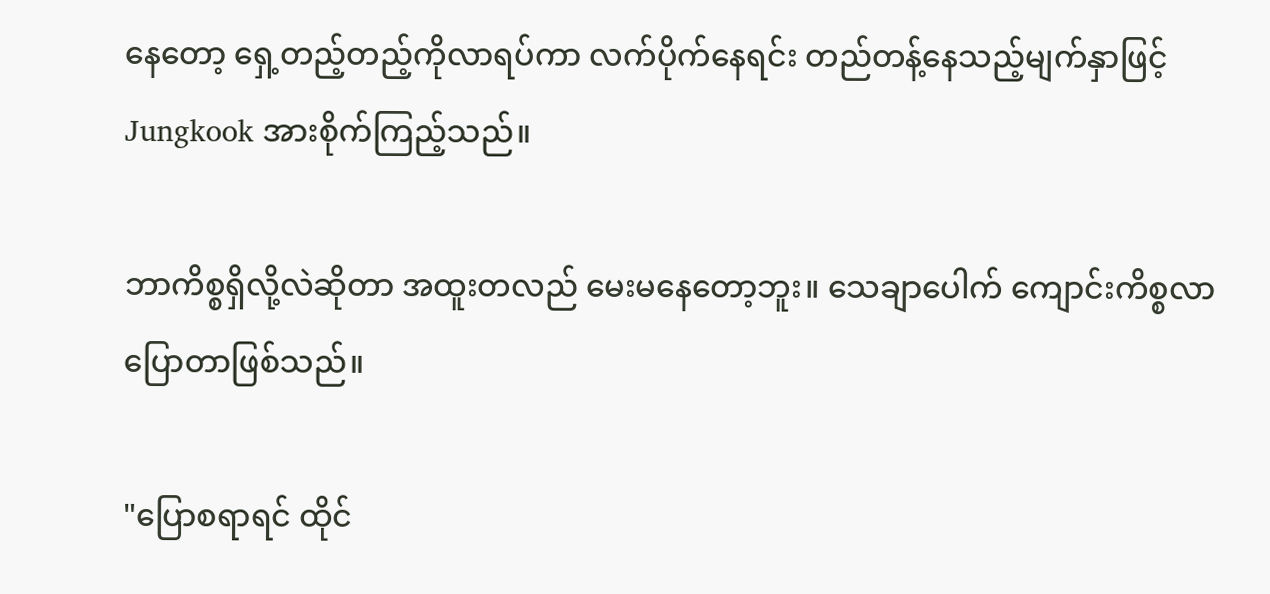နေတော့ ရှေ့တည့်တည့်ကိုလာရပ်ကာ လက်ပိုက်နေရင်း တည်တန့်နေသည့်မျက်နှာဖြင့် Jungkook အားစိုက်ကြည့်သည်။

ဘာကိစ္စရှိလို့လဲဆိုတာ အထူးတလည် မေးမနေတော့ဘူး။ သေချာပေါက် ကျောင်းကိစ္စလာပြောတာဖြစ်သည်။

"ပြောစရာရင် ထိုင်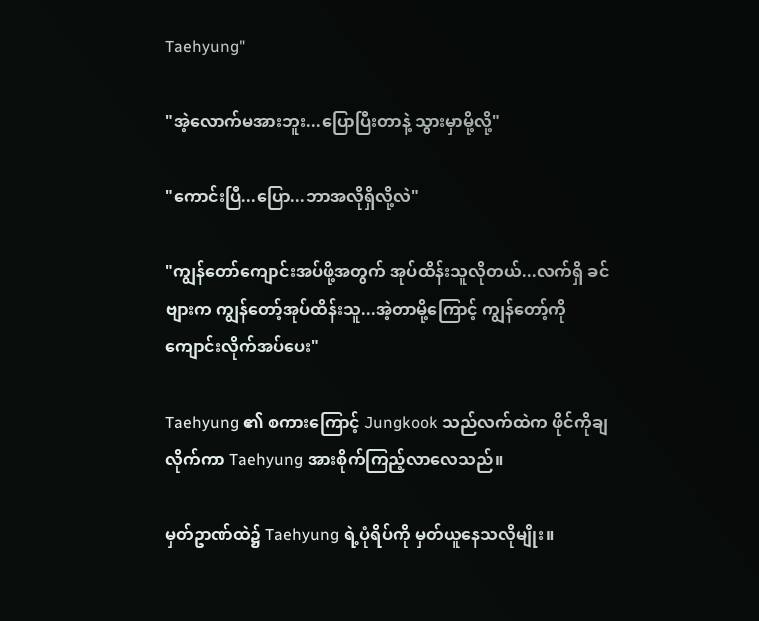Taehyung"

"အဲ့လောက်မအားဘူး...ပြောပြီးတာနဲ့ သွားမှာမို့လို့"

"ကောင်းပြီ...ပြော...ဘာအလိုရှိလို့လဲ"

"ကျွန်တော်ကျောင်းအပ်ဖို့အတွက် အုပ်ထိန်းသူလိုတယ်...လက်ရှိ ခင်ဗျားက ကျွန်တော့်အုပ်ထိန်းသူ...အဲ့တာမို့ကြောင့် ကျွန်တော့်ကို ကျောင်းလိုက်အပ်ပေး"

Taehyung ၏ စကားကြောင့် Jungkook သည်လက်ထဲက ဖိုင်ကိုချလိုက်ကာ Taehyung အားစိုက်ကြည့်လာလေသည်။

မှတ်ဥာဏ်ထဲ၌ Taehyung ရဲ့ပုံရိပ်ကို မှတ်ယူနေသလိုမျိုး။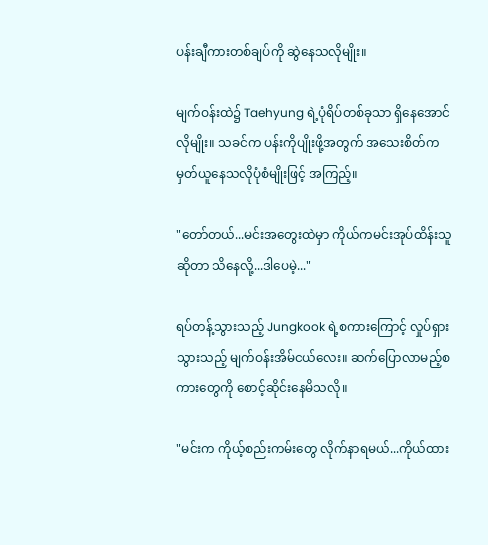ပန်းချီကားတစ်ချပ်ကို ဆွဲနေသလိုမျိုး။

မျက်ဝန်းထဲ၌ Taehyung ရဲ့ပုံရိပ်တစ်ခုသာ ရှိနေအောင်လိုမျိုး။ သခင်က ပန်းကိုပျိုးဖို့အတွက် အသေးစိတ်က မှတ်ယူနေသလိုပုံစံမျိုးဖြင့် အကြည့်။

"တော်တယ်...မင်းအတွေးထဲမှာ ကိုယ်ကမင်းအုပ်ထိန်းသူဆိုတာ သိနေလို့...ဒါပေမဲ့..."

ရပ်တန့်သွားသည့် Jungkook ရဲ့စကားကြောင့် လှုပ်ရှားသွားသည့် မျက်ဝန်းအိမ်ငယ်လေး။ ဆက်ပြောလာမည့်စကားတွေကို စောင့်ဆိုင်းနေမိသလို။

"မင်းက ကိုယ့်စည်းကမ်းတွေ လိုက်နာရမယ်...ကိုယ်ထား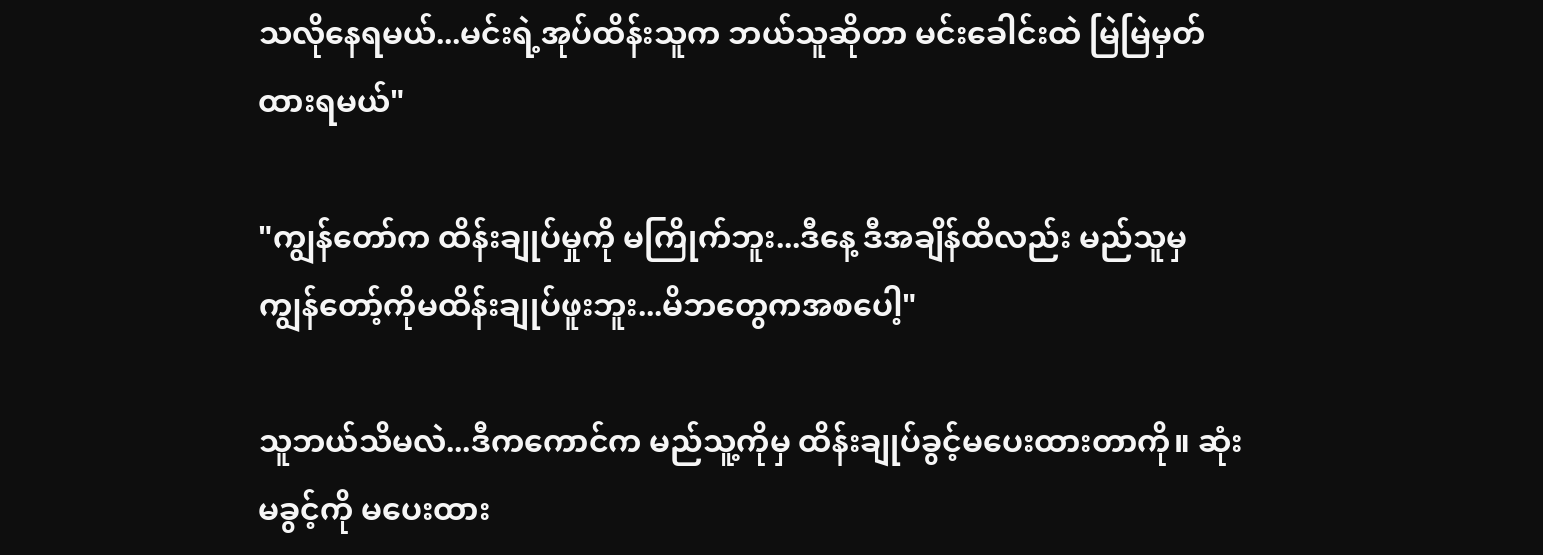သလိုနေရမယ်...မင်းရဲ့အုပ်ထိန်းသူက ဘယ်သူဆိုတာ မင်းခေါင်းထဲ မြဲမြဲမှတ်ထားရမယ်"

"ကျွန်တော်က ထိန်းချုပ်မှုကို မကြိုက်ဘူး...ဒီနေ့ ဒီအချိန်ထိလည်း မည်သူမှ ကျွန်တော့်ကိုမထိန်းချုပ်ဖူးဘူး...မိဘတွေကအစပေါ့"

သူဘယ်သိမလဲ...ဒီကကောင်က မည်သူ့ကိုမှ ထိန်းချုပ်ခွင့်မပေးထားတာကို။ ဆုံးမခွင့်ကို မပေးထား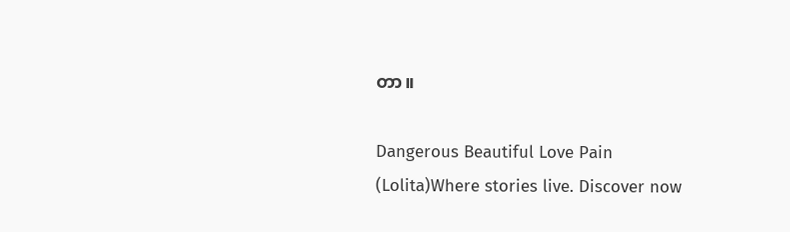တာ။

Dangerous Beautiful Love Pain (Lolita)Where stories live. Discover now